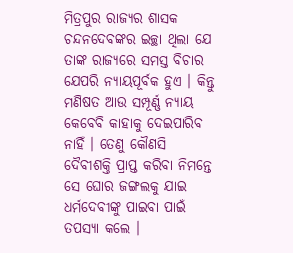ମିତ୍ରପୁର ରାଜ୍ୟର ଶାସକ ଚନ୍ଦନଦେବଙ୍କର ଇଚ୍ଛା ଥିଲା ଯେ ତାଙ୍କ ରାଜ୍ୟରେ ସମସ୍ତ ବିଚାର ଯେପରି ନ୍ୟାୟପୂର୍ବକ ହୁଏ । କିନ୍ତୁ ମଣିଷତ ଆଉ ସମ୍ପୂର୍ଣ୍ଣ ନ୍ୟାୟ କେବେବି କାହାକୁ ଦେଇପାରିବ ନାହିଁ । ତେଣୁ କୌଣସି ଦୈବୀଶକ୍ତି ପ୍ରାପ୍ତ କରିବା ନିମନ୍ତେ ସେ ଘୋର ଜଙ୍ଗଲକୁ ଯାଇ ଧର୍ମଦେବୀଙ୍କୁ ପାଇବା ପାଇଁ ତପସ୍ୟା କଲେ ।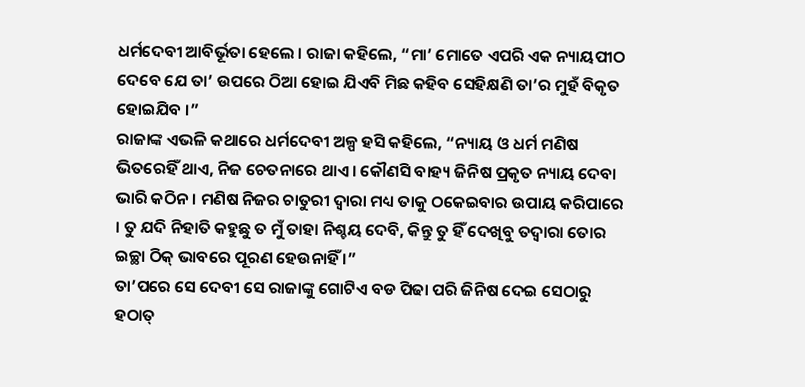ଧର୍ମଦେବୀ ଆବିର୍ଭୂତା ହେଲେ । ରାଜା କହିଲେ, “ମା’ ମୋତେ ଏପରି ଏକ ନ୍ୟାୟପୀଠ ଦେବେ ଯେ ତା’ ଉପରେ ଠିଆ ହୋଇ ଯିଏବି ମିଛ କହିବ ସେହିକ୍ଷଣି ତା’ର ମୁହଁ ବିକୃତ ହୋଇଯିବ ।”
ରାଜାଙ୍କ ଏଭଳି କଥାରେ ଧର୍ମଦେବୀ ଅଳ୍ପ ହସି କହିଲେ, “ନ୍ୟାୟ ଓ ଧର୍ମ ମଣିଷ ଭିତରେହିଁ ଥାଏ, ନିଜ ଚେତନାରେ ଥାଏ । କୌଣସି ବାହ୍ୟ ଜିନିଷ ପ୍ରକୃତ ନ୍ୟାୟ ଦେବା ଭାରି କଠିନ । ମଣିଷ ନିଜର ଚାତୁରୀ ଦ୍ୱାରା ମଧ୍ୟ ତାକୁ ଠକେଇବାର ଉପାୟ କରିପାରେ । ତୁ ଯଦି ନିହାତି କହୁଛୁ ତ ମୁଁ ତାହା ନିଶ୍ଚୟ ଦେବି, କିନ୍ତୁ ତୁ ହିଁ ଦେଖିବୁ ତଦ୍ୱାରା ତୋର ଇଚ୍ଛା ଠିକ୍ ଭାବରେ ପୂରଣ ହେଉନାହିଁ ।”
ତା’ପରେ ସେ ଦେବୀ ସେ ରାଜାଙ୍କୁ ଗୋଟିଏ ବଡ ପିଢା ପରି ଜିନିଷ ଦେଇ ସେଠାରୁ ହଠାତ୍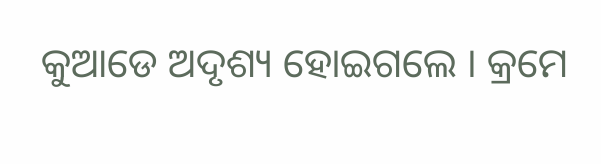କୁଆଡେ ଅଦୃଶ୍ୟ ହୋଇଗଲେ । କ୍ରମେ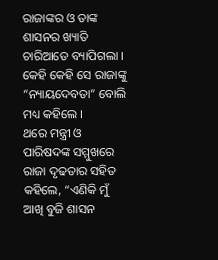ରାଜାଙ୍କର ଓ ତାଙ୍କ ଶାସନର ଖ୍ୟାତି ଚାରିଆଡେ ବ୍ୟାପିଗଲା । କେହି କେହି ସେ ରାଜାଙ୍କୁ “ନ୍ୟାୟଦେବତା” ବୋଲି ମଧ୍ୟ କହିଲେ ।
ଥରେ ମନ୍ତ୍ରୀ ଓ ପାରିଷଦଙ୍କ ସମ୍ମୁଖରେ ରାଜା ଦୃଢତାର ସହିତ କହିଲେ, “ଏଣିକି ମୁଁ ଆଖି ବୁଜି ଶାସନ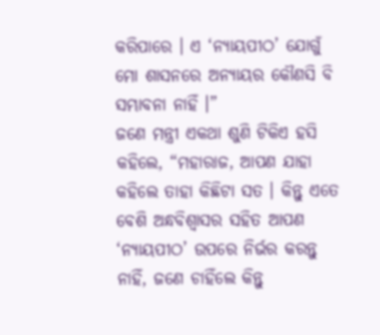କରିପାରେ । ଏ ‘ନ୍ୟାୟପୀଠ’ ଯୋଗୁଁ ମୋ ଶାସନରେ ଅନ୍ୟାୟର କୌଣସି ବି ସମ୍ଭାବନା ନାହିଁ ।”
ଜଣେ ମନ୍ତ୍ରୀ ଏକଥା ଶୁଣି ଟିକିଏ ହସି କହିଲେ, “ମହାରାଜ, ଆପଣ ଯାହା କହିଲେ ତାହା କିଛିଟା ସତ । କିନ୍ତୁ ଏତେ ବେଶି ଅନ୍ଧବିଶ୍ୱାସର ସହିତ ଆପଣ ‘ନ୍ୟାୟପୀଠ’ ଉପରେ ନିର୍ଭର କରନ୍ତୁ ନାହିଁ, ଜଣେ ଚାହିଁଲେ କିନ୍ତୁ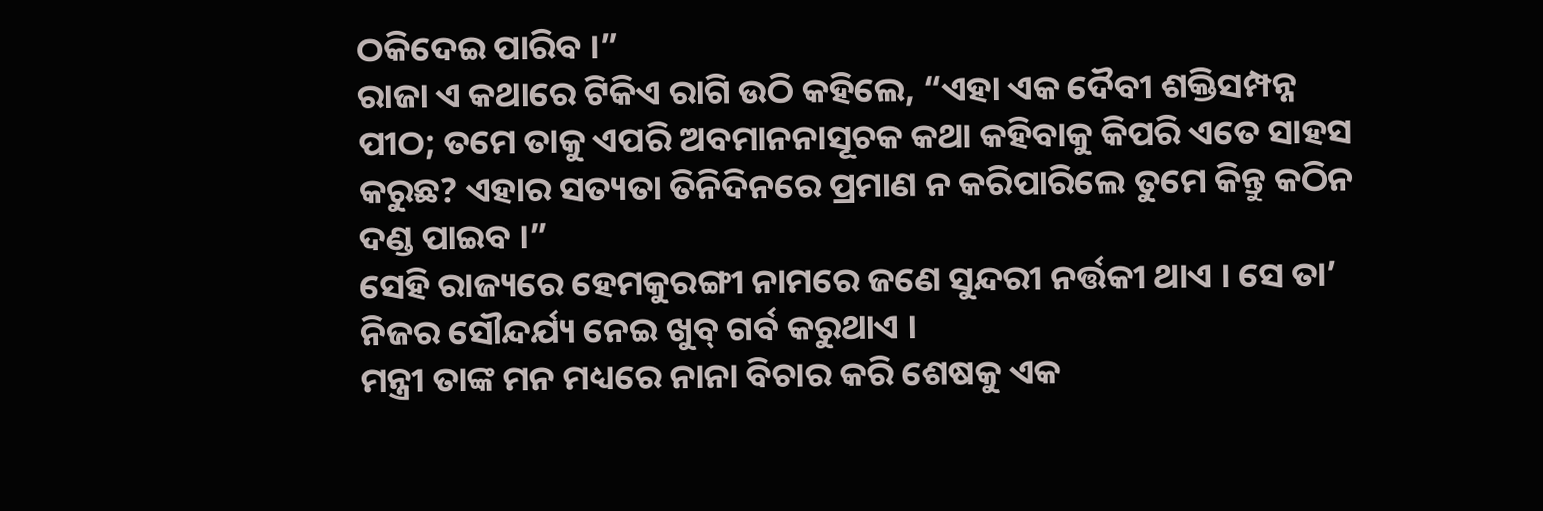ଠକିଦେଇ ପାରିବ ।”
ରାଜା ଏ କଥାରେ ଟିକିଏ ରାଗି ଉଠି କହିଲେ, “ଏହା ଏକ ଦୈବୀ ଶକ୍ତିସମ୍ପନ୍ନ ପୀଠ; ତମେ ତାକୁ ଏପରି ଅବମାନନାସୂଚକ କଥା କହିବାକୁ କିପରି ଏତେ ସାହସ କରୁଛ? ଏହାର ସତ୍ୟତା ତିନିଦିନରେ ପ୍ରମାଣ ନ କରିପାରିଲେ ତୁମେ କିନ୍ତୁ କଠିନ ଦଣ୍ଡ ପାଇବ ।”
ସେହି ରାଜ୍ୟରେ ହେମକୁରଙ୍ଗୀ ନାମରେ ଜଣେ ସୁନ୍ଦରୀ ନର୍ତ୍ତକୀ ଥାଏ । ସେ ତା’ ନିଜର ସୌନ୍ଦର୍ଯ୍ୟ ନେଇ ଖୁବ୍ ଗର୍ବ କରୁଥାଏ ।
ମନ୍ତ୍ରୀ ତାଙ୍କ ମନ ମଧ୍ୟରେ ନାନା ବିଚାର କରି ଶେଷକୁ ଏକ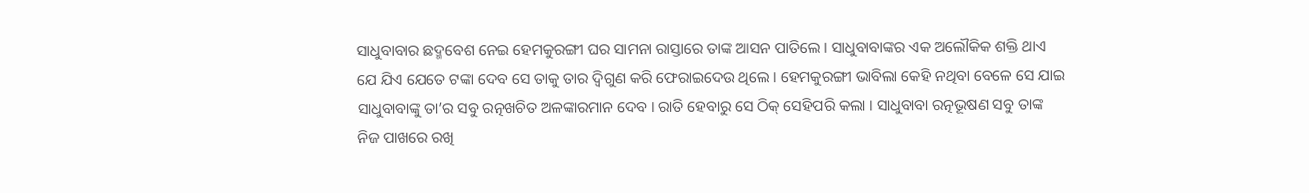ସାଧୁବାବାର ଛଦ୍ମବେଶ ନେଇ ହେମକୁରଙ୍ଗୀ ଘର ସାମନା ରାସ୍ତାରେ ତାଙ୍କ ଆସନ ପାତିଲେ । ସାଧୁବାବାଙ୍କର ଏକ ଅଲୌକିକ ଶକ୍ତି ଥାଏ ଯେ ଯିଏ ଯେତେ ଟଙ୍କା ଦେବ ସେ ତାକୁ ତାର ଦ୍ୱିଗୁଣ କରି ଫେରାଇଦେଉ ଥିଲେ । ହେମକୁରଙ୍ଗୀ ଭାବିଲା କେହି ନଥିବା ବେଳେ ସେ ଯାଇ ସାଧୁବାବାଙ୍କୁ ତା’ର ସବୁ ରତ୍ନଖଚିତ ଅଳଙ୍କାରମାନ ଦେବ । ରାତି ହେବାରୁ ସେ ଠିକ୍ ସେହିପରି କଲା । ସାଧୁବାବା ରତ୍ନଭୂଷଣ ସବୁ ତାଙ୍କ ନିଜ ପାଖରେ ରଖି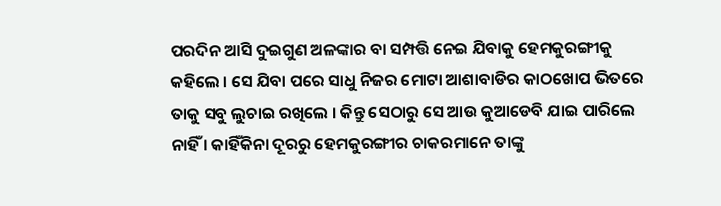ପରଦିନ ଆସି ଦୁଇଗୁଣ ଅଳଙ୍କାର ବା ସମ୍ପତ୍ତି ନେଇ ଯିବାକୁ ହେମକୁରଙ୍ଗୀକୁ କହିଲେ । ସେ ଯିବା ପରେ ସାଧୁ ନିଜର ମୋଟା ଆଶାବାଡିର କାଠଖୋପ ଭିତରେ ତାକୁ ସବୁ ଲୁଚାଇ ରଖିଲେ । କିନ୍ତୁ ସେଠାରୁ ସେ ଆଉ କୁଆଡେବି ଯାଇ ପାରିଲେ ନାହିଁ । କାହିଁକିନା ଦୂରରୁ ହେମକୁରଙ୍ଗୀର ଚାକରମାନେ ତାଙ୍କୁ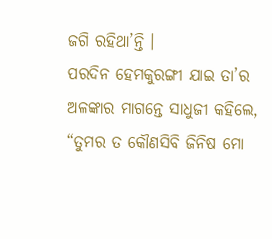ଜଗି ରହିଥା’ନ୍ତି ।
ପରଦିନ ହେମକୁରଙ୍ଗୀ ଯାଇ ତା’ର ଅଳଙ୍କାର ମାଗନ୍ତେ ସାଧୁଜୀ କହିଲେ, “ତୁମର ତ କୌଣସିବି ଜିନିଷ ମୋ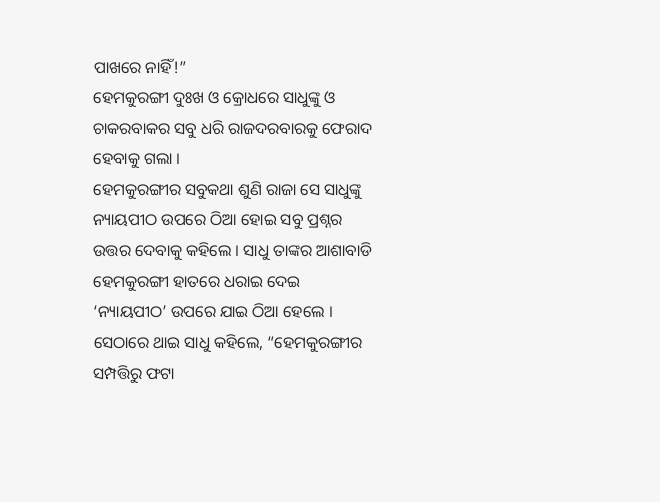ପାଖରେ ନାହିଁ!”
ହେମକୁରଙ୍ଗୀ ଦୁଃଖ ଓ କ୍ରୋଧରେ ସାଧୁଙ୍କୁ ଓ ଚାକରବାକର ସବୁ ଧରି ରାଜଦରବାରକୁ ଫେରାଦ ହେବାକୁ ଗଲା ।
ହେମକୁରଙ୍ଗୀର ସବୁକଥା ଶୁଣି ରାଜା ସେ ସାଧୁଙ୍କୁ ନ୍ୟାୟପୀଠ ଉପରେ ଠିଆ ହୋଇ ସବୁ ପ୍ରଶ୍ନର ଉତ୍ତର ଦେବାକୁ କହିଲେ । ସାଧୁ ତାଙ୍କର ଆଶାବାଡି ହେମକୁରଙ୍ଗୀ ହାତରେ ଧରାଇ ଦେଇ ‘ନ୍ୟାୟପୀଠ’ ଉପରେ ଯାଇ ଠିଆ ହେଲେ । ସେଠାରେ ଥାଇ ସାଧୁ କହିଲେ, “ହେମକୁରଙ୍ଗୀର ସମ୍ପତ୍ତିରୁ ଫଟା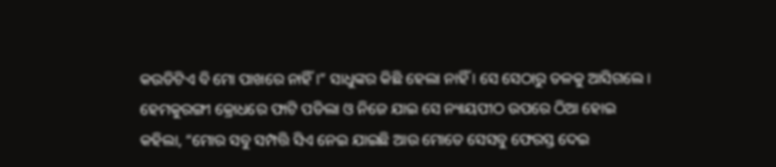କଉଡିଟିଏ ବି ମୋ ପାଖରେ ନାହିଁ ।” ସାଧୁଙ୍କର କିଛି ହେଲା ନାହିଁ । ସେ ସେଠାରୁ ତଳକୁ ଆସିଗଲେ ।
ହେମକୁରଙ୍ଗୀ କ୍ରୋଧରେ ଫାଟି ପଡିଲା ଓ ନିଜେ ଯାଇ ସେ ନ୍ୟାୟପୀଠ ଉପରେ ଠିଆ ହୋଇ କହିଲା, “ମୋର ସବୁ ସମ୍ପତ୍ତି ସିଏ ନେଇ ଯାଇଛି ଆଉ ମୋତେ ସେସବୁ ଫେରସ୍ତ ଦେଇ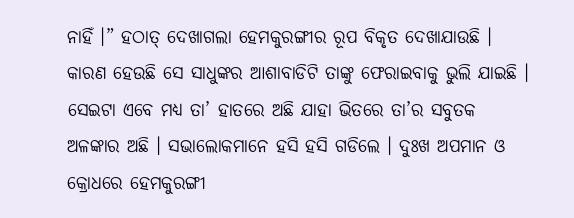ନାହିଁ ।” ହଠାତ୍ ଦେଖାଗଲା ହେମକୁରଙ୍ଗୀର ରୂପ ବିକୃତ ଦେଖାଯାଉଛି । କାରଣ ହେଉଛି ସେ ସାଧୁଙ୍କର ଆଶାବାଡିଟି ତାଙ୍କୁ ଫେରାଇବାକୁ ଭୁଲି ଯାଇଛି । ସେଇଟା ଏବେ ମଧ୍ୟ ତା’ ହାତରେ ଅଛି ଯାହା ଭିତରେ ତା’ର ସବୁତକ ଅଳଙ୍କାର ଅଛି । ସଭାଲୋକମାନେ ହସି ହସି ଗଡିଲେ । ଦୁଃଖ ଅପମାନ ଓ କ୍ରୋଧରେ ହେମକୁରଙ୍ଗୀ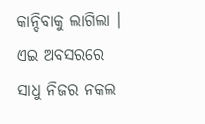କାନ୍ଦିବାକୁ ଲାଗିଲା । ଏଇ ଅବସରରେ ସାଧୁ ନିଜର ନକଲ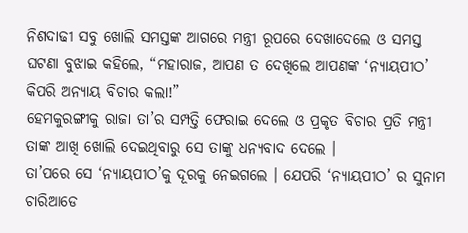ନିଶଦାଢୀ ସବୁ ଖୋଲି ସମସ୍ତଙ୍କ ଆଗରେ ମନ୍ତ୍ରୀ ରୂପରେ ଦେଖାଦେଲେ ଓ ସମସ୍ତ ଘଟଣା ବୁଝାଇ କହିଲେ, “ମହାରାଜ, ଆପଣ ତ ଦେଖିଲେ ଆପଣଙ୍କ ‘ନ୍ୟାୟପୀଠ’ କିପରି ଅନ୍ୟାୟ ବିଚାର କଲା!”
ହେମକୁରଙ୍ଗୀକୁ ରାଜା ତା’ର ସମ୍ପତ୍ତି ଫେରାଇ ଦେଲେ ଓ ପ୍ରକୃତ ବିଚାର ପ୍ରତି ମନ୍ତ୍ରୀ ତାଙ୍କ ଆଖି ଖୋଲି ଦେଇଥିବାରୁ ସେ ତାଙ୍କୁ ଧନ୍ୟବାଦ ଦେଲେ ।
ତା’ପରେ ସେ ‘ନ୍ୟାୟପୀଠ’କୁ ଦୂରକୁ ନେଇଗଲେ । ଯେପରି ‘ନ୍ୟାୟପୀଠ’ ର ସୁନାମ ଚାରିଆଡେ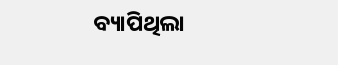ବ୍ୟାପିଥିଲା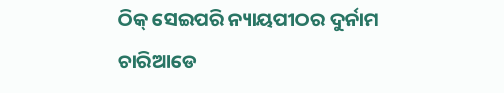ଠିକ୍ ସେଇପରି ନ୍ୟାୟପୀଠର ଦୁର୍ନାମ ଚାରିଆଡେ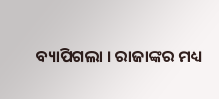ବ୍ୟାପିଗଲା । ରାଜାଙ୍କର ମଧ୍ୟ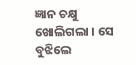ଜ୍ଞାନ ଚକ୍ଷୁ ଖୋଲିଗଲା । ସେ ବୁଝିଲେ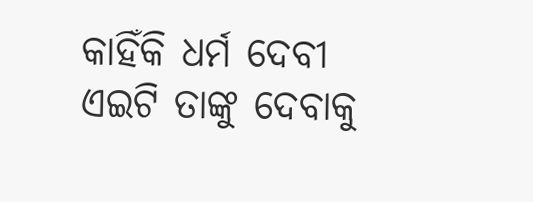କାହିଁକି ଧର୍ମ ଦେବୀ ଏଇଟି ତାଙ୍କୁ ଦେବାକୁ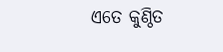ଏତେ କୁଣ୍ଠିତ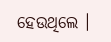ହେଉଥିଲେ ।